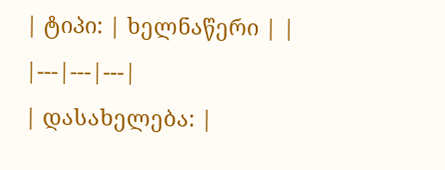| ტიპი: | ხელნაწერი | |
|---|---|---|
| დასახელება: |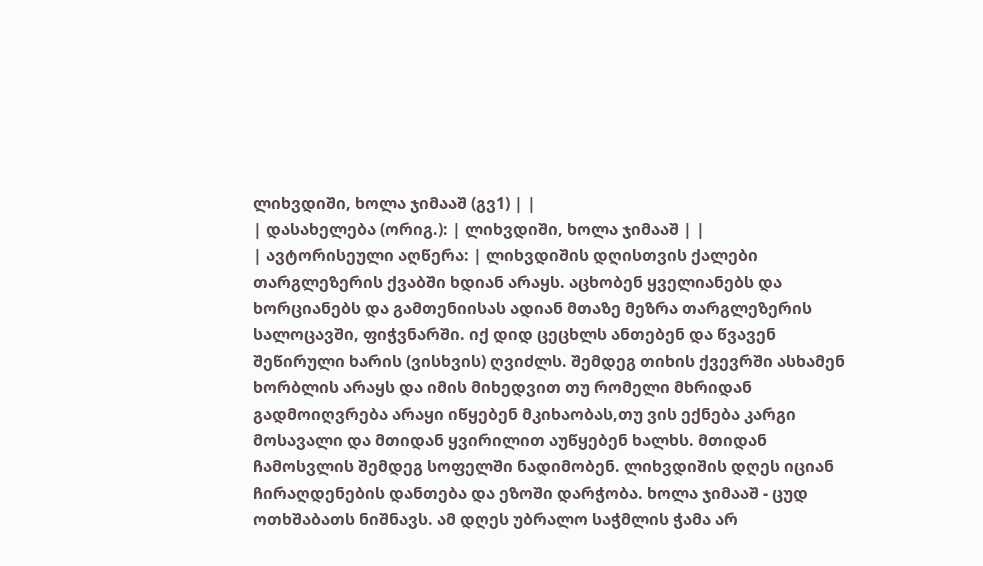ლიხვდიში, ხოლა ჯიმააშ (გვ1) | |
| დასახელება (ორიგ.): | ლიხვდიში, ხოლა ჯიმააშ | |
| ავტორისეული აღწერა: | ლიხვდიშის დღისთვის ქალები თარგლეზერის ქვაბში ხდიან არაყს. აცხობენ ყველიანებს და ხორციანებს და გამთენიისას ადიან მთაზე მეზრა თარგლეზერის სალოცავში, ფიჭვნარში. იქ დიდ ცეცხლს ანთებენ და წვავენ შეწირული ხარის (ვისხვის) ღვიძლს. შემდეგ თიხის ქვევრში ასხამენ ხორბლის არაყს და იმის მიხედვით თუ რომელი მხრიდან გადმოიღვრება არაყი იწყებენ მკიხაობას,თუ ვის ექნება კარგი მოსავალი და მთიდან ყვირილით აუწყებენ ხალხს. მთიდან ჩამოსვლის შემდეგ სოფელში ნადიმობენ. ლიხვდიშის დღეს იციან ჩირაღდენების დანთება და ეზოში დარჭობა. ხოლა ჯიმააშ - ცუდ ოთხშაბათს ნიშნავს. ამ დღეს უბრალო საჭმლის ჭამა არ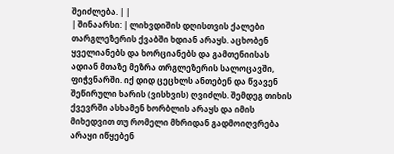შეიძლება. | |
| შინაარსი: | ლიხვდიშის დღისთვის ქალები თარგლეზერის ქვაბში ხდიან არაყს. აცხობენ ყველიანებს და ხორციანებს და გამთენიისას ადიან მთაზე მეზრა თრგლეზერის სალოცავში, ფიჭვნარში. იქ დიდ ცეცხლს ანთებენ და წვავენ შეწირული ხარის (ვისხვის) ღვიძლს. შემდეგ თიხის ქვევრში ასხამენ ხორბლის არაყს და იმის მიხედვით თუ რომელი მხრიდან გადმოიღვრება არაყი იწყებენ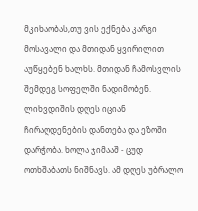მკიხაობას,თუ ვის ექნება კარგი მოსავალი და მთიდან ყვირილით აუწყებენ ხალხს. მთიდან ჩამოსვლის შემდეგ სოფელში ნადიმობენ. ლიხვდიშის დღეს იციან ჩირაღდენების დანთება და ეზოში დარჭობა. ხოლა ჯიმააშ - ცუდ ოთხშაბათს ნიშნავს. ამ დღეს უბრალო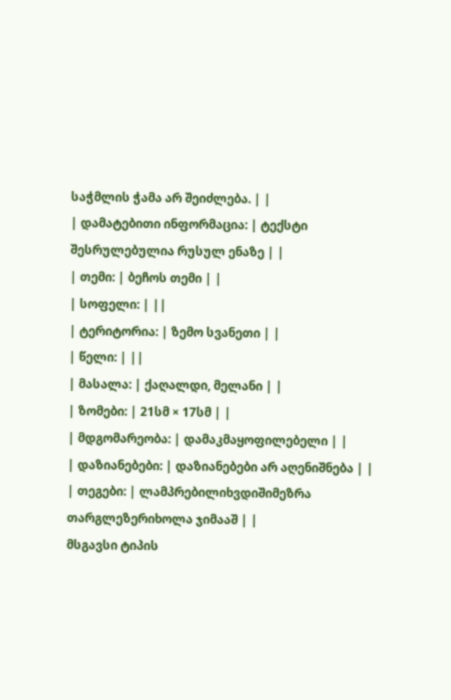საჭმლის ჭამა არ შეიძლება. | |
| დამატებითი ინფორმაცია: | ტექსტი შესრულებულია რუსულ ენაზე | |
| თემი: | ბეჩოს თემი | |
| სოფელი: | ||
| ტერიტორია: | ზემო სვანეთი | |
| წელი: | ||
| მასალა: | ქაღალდი, მელანი | |
| ზომები: | 21სმ × 17სმ | |
| მდგომარეობა: | დამაკმაყოფილებელი | |
| დაზიანებები: | დაზიანებები არ აღენიშნება | |
| თეგები: | ლამპრებილიხვდიშიმეზრა თარგლეზერიხოლა ჯიმააშ | |
მსგავსი ტიპის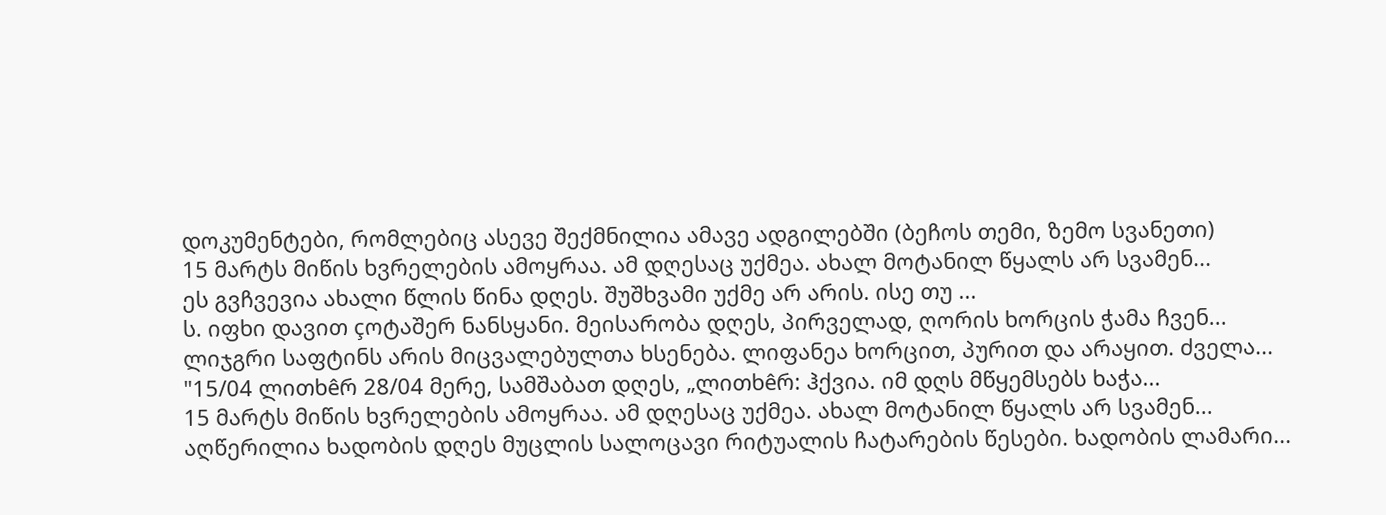დოკუმენტები, რომლებიც ასევე შექმნილია ამავე ადგილებში (ბეჩოს თემი, ზემო სვანეთი)
15 მარტს მიწის ხვრელების ამოყრაა. ამ დღესაც უქმეა. ახალ მოტანილ წყალს არ სვამენ...
ეს გვჩვევია ახალი წლის წინა დღეს. შუშხვამი უქმე არ არის. ისე თუ ...
ს. იფხი დავით çოტაშერ ნანსყანი. მეისარობა დღეს, პირველად, ღორის ხორცის ჭამა ჩვენ...
ლიჯგრი საფტინს არის მიცვალებულთა ხსენება. ლიფანეა ხორცით, პურით და არაყით. ძველა...
"15/04 ლითხêრ 28/04 მერე, სამშაბათ დღეს, „ლითხêრ: ჰქვია. იმ დღს მწყემსებს ხაჭა...
15 მარტს მიწის ხვრელების ამოყრაა. ამ დღესაც უქმეა. ახალ მოტანილ წყალს არ სვამენ...
აღწერილია ხადობის დღეს მუცლის სალოცავი რიტუალის ჩატარების წესები. ხადობის ლამარი...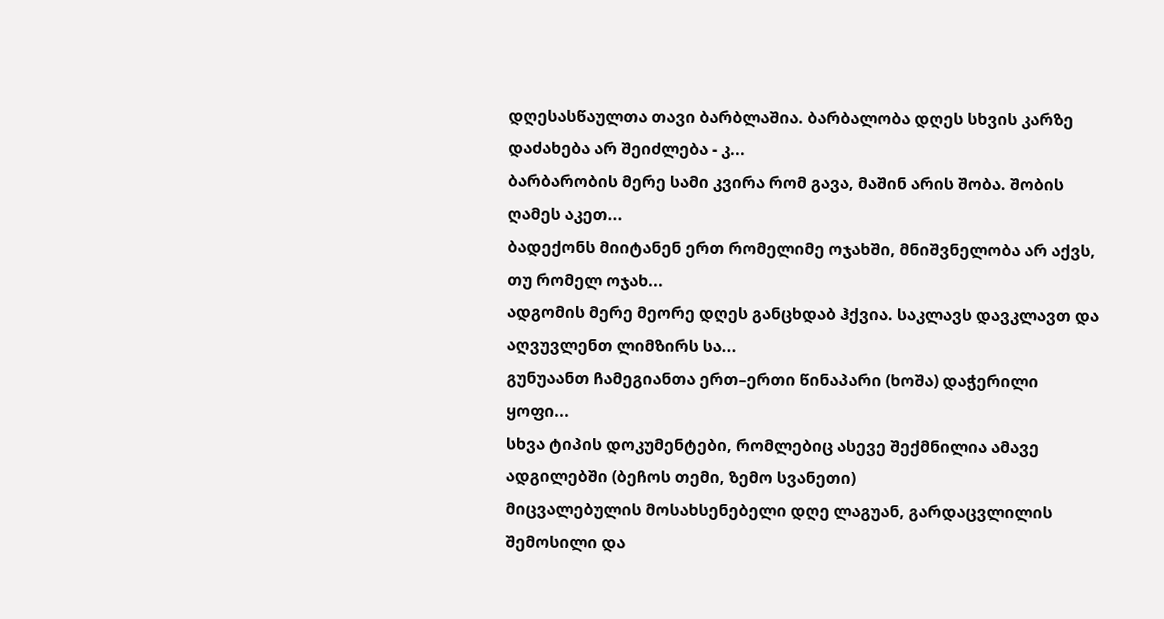დღესასწაულთა თავი ბარბლაშია. ბარბალობა დღეს სხვის კარზე დაძახება არ შეიძლება - კ...
ბარბარობის მერე სამი კვირა რომ გავა, მაშინ არის შობა. შობის ღამეს აკეთ...
ბადექონს მიიტანენ ერთ რომელიმე ოჯახში, მნიშვნელობა არ აქვს, თუ რომელ ოჯახ...
ადგომის მერე მეორე დღეს განცხდაბ ჰქვია. საკლავს დავკლავთ და აღვუვლენთ ლიმზირს სა...
გუნუაანთ ჩამეგიანთა ერთ–ერთი წინაპარი (ხოშა) დაჭერილი ყოფი...
სხვა ტიპის დოკუმენტები, რომლებიც ასევე შექმნილია ამავე ადგილებში (ბეჩოს თემი, ზემო სვანეთი)
მიცვალებულის მოსახსენებელი დღე ლაგუან, გარდაცვლილის შემოსილი და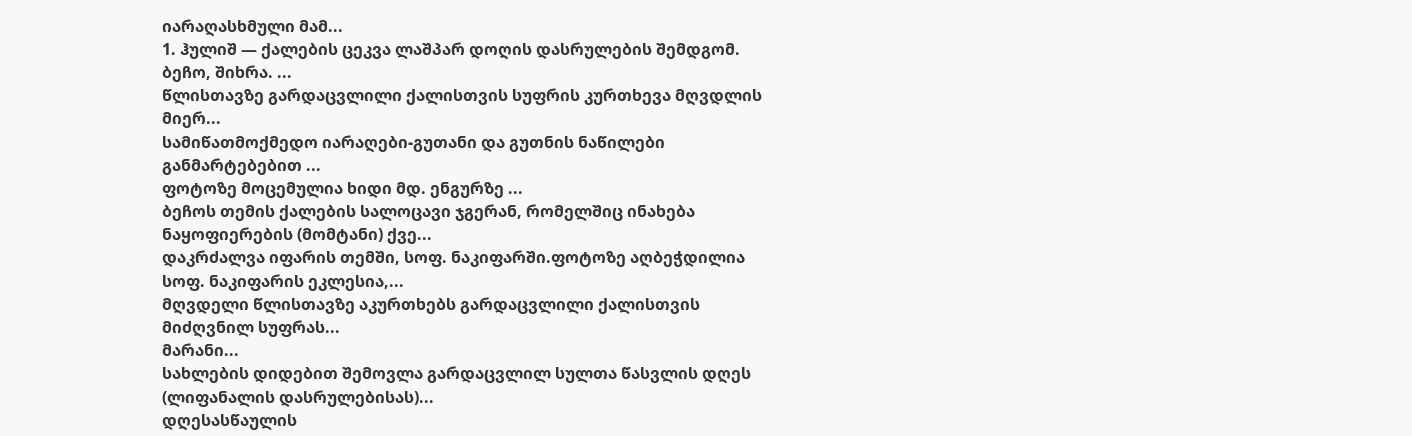იარაღასხმული მამ...
1. ჰულიშ — ქალების ცეკვა ლაშპარ დოღის დასრულების შემდგომ. ბეჩო, შიხრა. ...
წლისთავზე გარდაცვლილი ქალისთვის სუფრის კურთხევა მღვდლის მიერ...
სამიწათმოქმედო იარაღები-გუთანი და გუთნის ნაწილები განმარტებებით ...
ფოტოზე მოცემულია ხიდი მდ. ენგურზე ...
ბეჩოს თემის ქალების სალოცავი ჯგერან, რომელშიც ინახება ნაყოფიერების (მომტანი) ქვე...
დაკრძალვა იფარის თემში, სოფ. ნაკიფარში.ფოტოზე აღბეჭდილია სოფ. ნაკიფარის ეკლესია,...
მღვდელი წლისთავზე აკურთხებს გარდაცვლილი ქალისთვის მიძღვნილ სუფრას...
მარანი...
სახლების დიდებით შემოვლა გარდაცვლილ სულთა წასვლის დღეს (ლიფანალის დასრულებისას)...
დღესასწაულის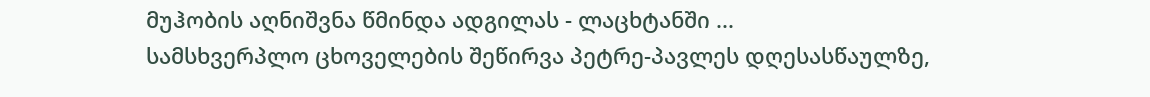მუჰობის აღნიშვნა წმინდა ადგილას - ლაცხტანში ...
სამსხვერპლო ცხოველების შეწირვა პეტრე-პავლეს დღესასწაულზე,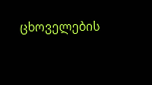ცხოველების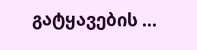გატყავების ...